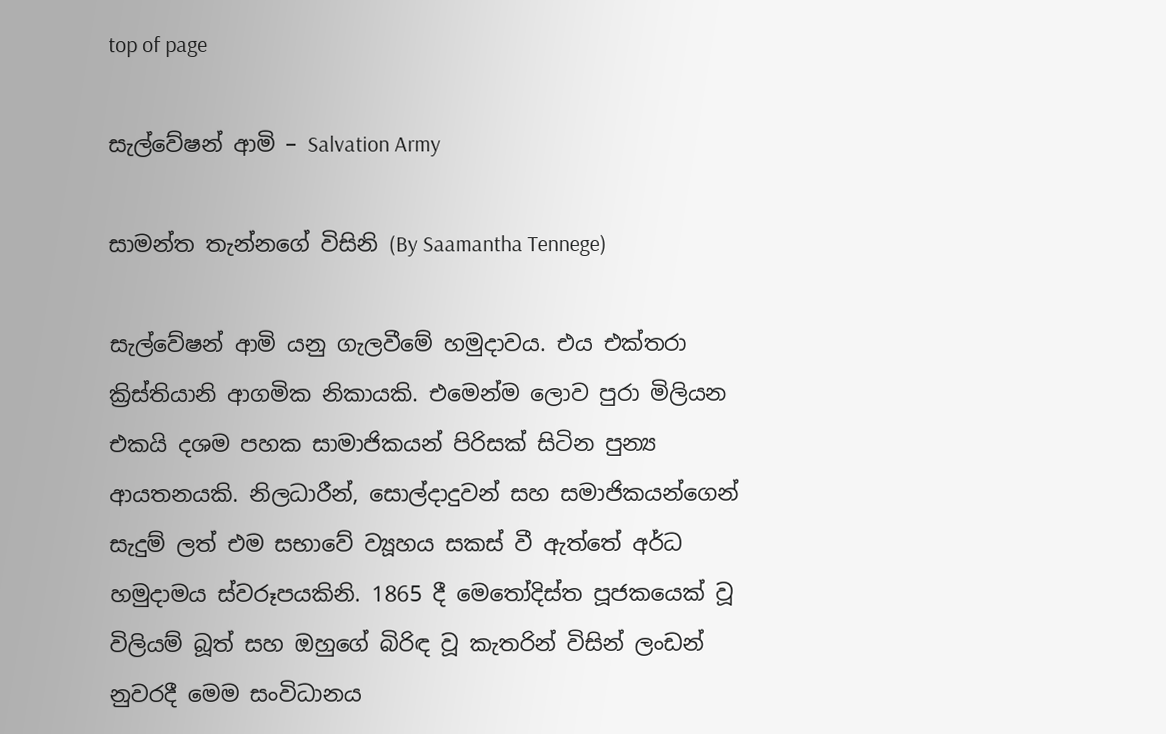top of page

සැල්වේෂන් ආමි – Salvation Army

සාමන්ත තැන්නගේ විසිනි (By Saamantha Tennege)

සැල්වේෂන් ආමි යනු ගැලවීමේ හමුදාවය. එය එක්තරා ක්‍රිස්තියානි ආගමික නිකායකි. එමෙන්ම ලොව පුරා මිලියන එකයි දශම පහක සාමාජිකයන් පිරිසක් සිටින පුන්‍ය ආයතනයකි. නිලධාරීන්, සොල්දාදුවන් සහ සමාජිකයන්ගෙන් සැදුම් ලත් එම සභාවේ ව්‍යූහය සකස් වී ඇත්තේ අර්ධ හමුදාමය ස්වරූපයකිනි. 1865 දී මෙතෝදිස්ත පූජකයෙක් වූ විලියම් බූත් සහ ඔහුගේ බිරිඳ වූ කැතරින් විසින් ලංඩන් නුවරදී මෙම සංවිධානය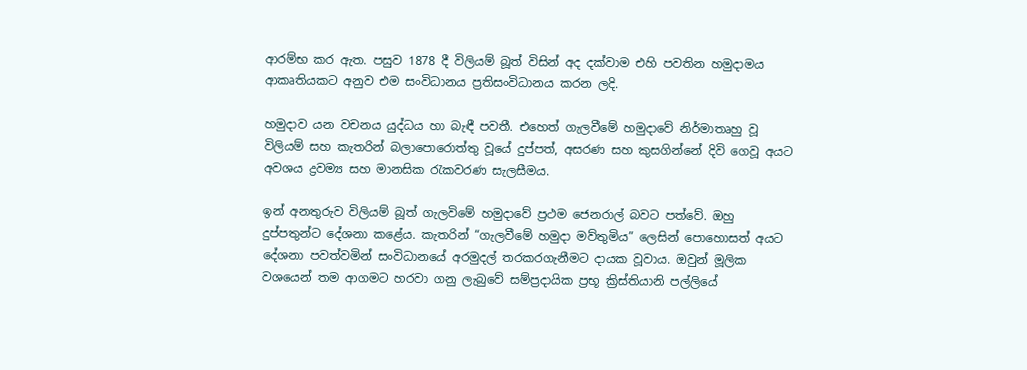ආරම්භ කර ඇත. පසුව 1878 දී විලියම් බූත් විසින් අද දක්වාම එහි පවතින හමුදාමය ආකෘතියකට අනුව එම සංවිධානය ප්‍රතිසංවිධානය කරන ලදි.

හමුදාව යන වචනය යුද්ධය හා බැඳී පවතී. එහෙත් ගැලවීමේ හමුදාවේ නිර්මාතෘහු වූ විලියම් සහ කැතරින් බලාපොරොත්තු වූයේ දුප්පත්, අසරණ සහ කුසගින්නේ දිවි ගෙවූ අයට අවශය ද්‍රවම්‍ය සහ මානසික රැකවරණ සැලසීමය.

ඉන් අනතුරුව විලියම් බූත් ගැලවිමේ හමුදාවේ ප්‍රථම ජෙනරාල් බවට පත්වේ. ඔහු දුප්පතුන්ට දේශනා කළේය. කැතරින් “ගැලවීමේ හමුදා මව්තුමිය” ලෙසින් පොහොසත් අයට දේශනා පවත්වමින් සංවිධානයේ අරමුදල් තරකරගැනීමට දායක වූවාය. ඔවුන් මූලික වශයෙන් තම ආගමට හරවා ගනු ලැබුවේ සම්ප්‍රදායික ප්‍රභූ ක්‍රිස්තියානි පල්ලියේ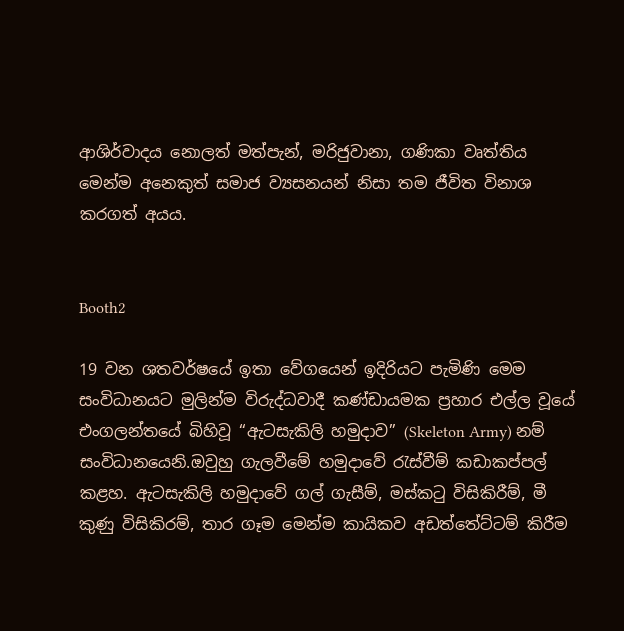ආශිර්වාදය නොලත් මත්පැන්, මරිජුවානා, ගණිකා වෘත්තිය මෙන්ම අනෙකුත් සමාජ ව්‍යසනයන් නිසා තම ජීවිත විනාශ කරගත් අයය.


Booth2

19 වන ශතවර්ෂයේ ඉතා වේගයෙන් ඉදිරියට පැමිණි මෙම සංවිධානයට මුලින්ම විරුද්ධවාදී කණ්ඩායමක ප්‍රහාර එල්ල වූයේ එංගලන්තයේ බිහිවූ “ඇටසැකිලි හමුදාව” (Skeleton Army) නම් සංවිධානයෙනි.ඔවුහු ගැලවීමේ හමුදාවේ රැස්වීම් කඩාකප්පල් කළහ. ඇටසැකිලි හමුදාවේ ගල් ගැසීම්, මස්කටු විසිකිරීම්, මී කුණු විසිකිරම්, තාර ගෑම මෙන්ම කායිකව අඩත්තේට්ටම් කිරීම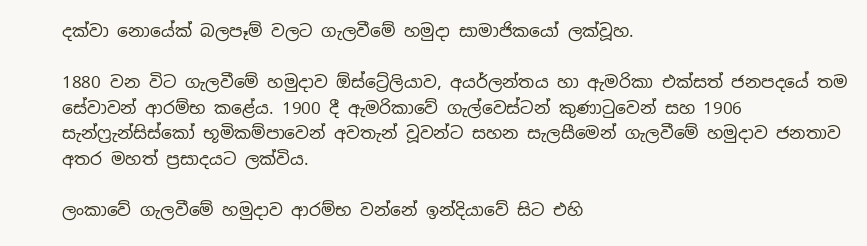දක්වා නොයේක් බලපෑම් වලට ගැලවීමේ හමුදා සාමාජිකයෝ ලක්වූහ.

1880 වන විට ගැලවීමේ හමුදාව ඕස්ට්‍රේලියාව, අයර්ලන්තය හා ඇමරිකා එක්සත් ජනපදයේ තම සේවාවන් ආරම්භ කළේය. 1900 දී ඇමරිකාවේ ගැල්වෙස්ටන් කුණාටුවෙන් සහ 1906 සැන්ෆ්‍රැන්සිස්කෝ භූමිකම්පාවෙන් අවතැන් වූවන්ට සහන සැලසීමෙන් ගැලවීමේ හමුදාව ජනතාව අතර මහත් ප්‍රසාදයට ලක්විය.

ලංකාවේ ගැලවීමේ හමුදාව ආරම්භ වන්නේ ඉන්දියාවේ සිට එහි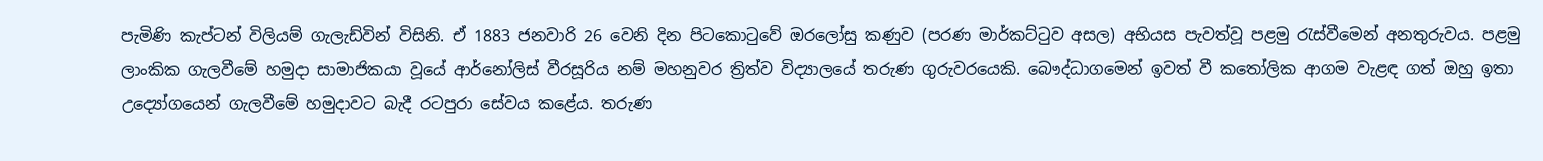පැමිණි කැප්ටන් විලියම් ගැලැඩ්වින් විසිනි. ඒ 1883 ජනවාරි 26 වෙනි දින පිටකොටුවේ ඔරලෝසු කණුව (පරණ මාර්කට්ටුව අසල) අභියස පැවත්වූ පළමු රැස්වීමෙන් අනතුරුවය. පළමු ලාංකික ගැලවීමේ හමුදා සාමාජිකයා වූයේ ආර්නෝලිස් වීරසූරිය නම් මහනුවර ත්‍රිත්ව විද්‍යාලයේ තරුණ ගුරුවරයෙකි. බෞද්ධාගමෙන් ඉවත් වී කතෝලික ආගම වැළඳ ගත් ඔහු ඉතා උද්‍යෝගයෙන් ගැලවීමේ හමුදාවට බැදී රටපුරා සේවය කළේය. තරුණ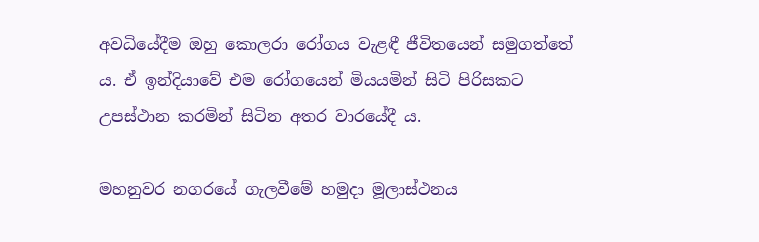අවධියේදීම ඔහු කොලරා රෝගය වැළඳී ජීවිතයෙන් සමුගත්තේ ය. ඒ ඉන්දියාවේ එම රෝගයෙන් මියයමින් සිටි පිරිසකට උපස්ථාන කරමින් සිටින අතර වාරයේදී ය.

මහනුවර නගරයේ ගැලවීමේ හමුදා මූලාස්ථනය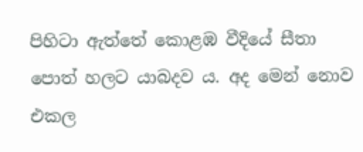පිහිටා ඇත්තේ කොළඹ වීදියේ සීතා පොත් හලට යාබදව ය. අද මෙන් නොව එකල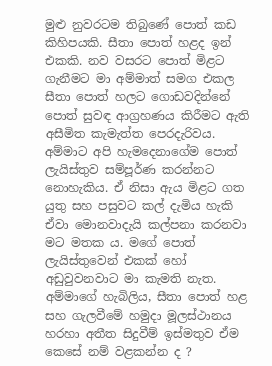මුළු නුවරටම තිබුණේ පොත් කඩ කිහිපයකි. සීතා පොත් හළද ඉන් එකකි. නව වසරට පොත් මිළට ගැනීමට මා අම්මාත් සමග එකල සීතා පොත් හලට ගොඩවදින්නේ පොත් සුවඳ ආග්‍රහණය කිරීමට ඇති අසීමිත කැමැත්ත පෙරදැරිවය. අම්මාට අපි හැමදෙනාගේම පොත් ලැයිස්තුව සම්පූර්ණ කරන්නට නොහැකිය. ඒ නිසා ඇය මිළට ගත යුතු සහ පසුවට කල් දැමිය හැකි ඒවා මොනවාදැයි කල්පනා කරනවා මට මතක ය. මගේ පොත් ලැයිස්තුවෙන් එකක් හෝ අඩුවුවනවාට මා කැමති නැත. අම්මාගේ හැබිලිය, සීතා පොත් හළ සහ ගැලවීමේ හමුදා මූලස්ථානය හරහා අතීත සිදුවීම් ඉස්මතුව ඒම කෙසේ නම් වළකන්න ද ?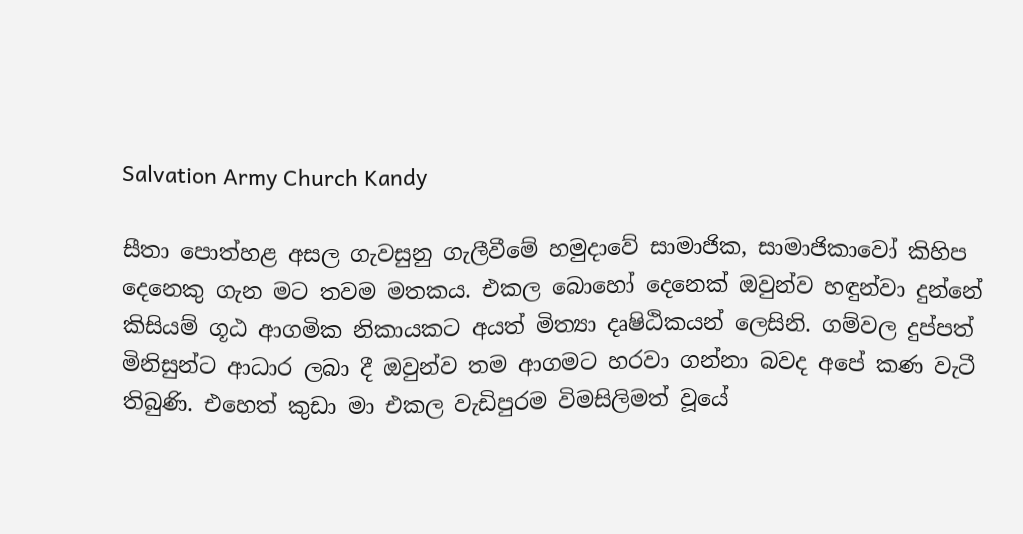Salvation Army Church Kandy

සීතා පොත්හළ අසල ගැවසුනු ගැලීවීමේ හමුදාවේ සාමාජික, සාමාජිකාවෝ කිහිප දෙනෙකු ගැන මට තවම මතකය. එකල බොහෝ දෙනෙක් ඔවුන්ව හඳුන්වා දුන්නේ කිසියම් ගූඨ ආගමික නිකායකට අයත් මිත්‍යා දෘෂිඨිකයන් ලෙසිනි. ගම්වල දුප්පත් මිනිසුන්ට ආධාර ලබා දී ඔවුන්ව තම ආගමට හරවා ගන්නා බවද අපේ කණ වැටී තිබුණි. එහෙත් කුඩා මා එකල වැඩිපුරම විමසිලිමත් වූයේ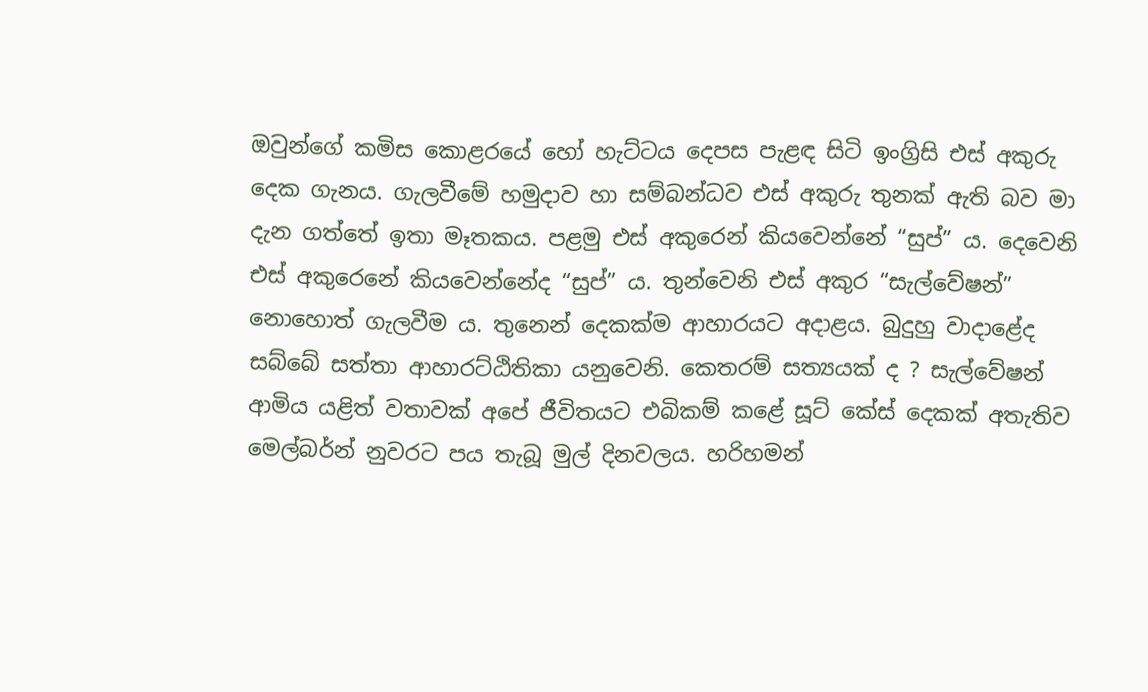ඔවුන්ගේ කමිස කොළරයේ හෝ හැට්ටය දෙපස පැළඳ සිටි ඉංග්‍රිසි එස් අකුරු දෙක ගැනය. ගැලවීමේ හමුදාව හා සම්බන්ධව එස් අකුරු තුනක් ඇති බව මා දැන ගත්තේ ඉතා මෑතකය. පළමු එස් අකුරෙන් කියවෙන්නේ “සුප්” ය. දෙවෙනි එස් අකුරෙනේ කියවෙන්නේද “සුප්” ය. තුන්වෙනි එස් අකුර “සැල්වේෂන්” නොහොත් ගැලවීම ය. තුනෙන් දෙකක්ම ආහාරයට අදාළය. බුදුහු වාදාළේද සබ්බේ සත්තා ආහාරට්ඨිතිකා යනුවෙනි. කෙතරම් සත්‍යයක් ද ? සැල්වේෂන් ආමිය යළිත් වතාවක් අපේ ජීවිතයට එබිකම් කළේ සූට් කේස් දෙකක් අතැතිව මෙල්බර්න් නුවරට පය තැබූ මුල් දිනවලය. හරිහමන්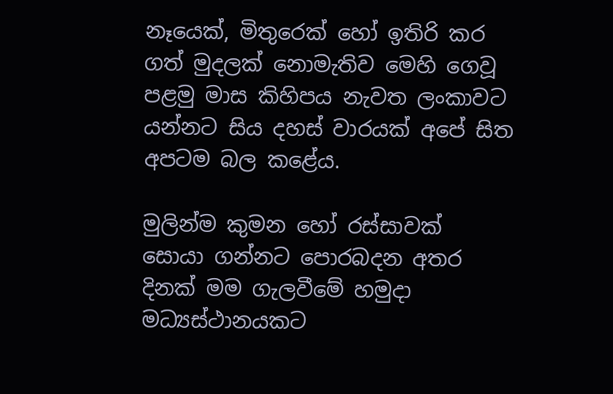නෑයෙක්, මිතුරෙක් හෝ ඉතිරි කර ගත් මුදලක් නොමැතිව මෙහි ගෙවූ පළමු මාස කිහිපය නැවත ලංකාවට යන්නට සිය දහස් වාරයක් අපේ සිත අපටම බල කළේය.

මුලින්ම කුමන හෝ රස්සාවක් සොයා ගන්නට පොරබදන අතර දිනක් මම ගැලවීමේ හමුදා මධ්‍යස්ථානයකට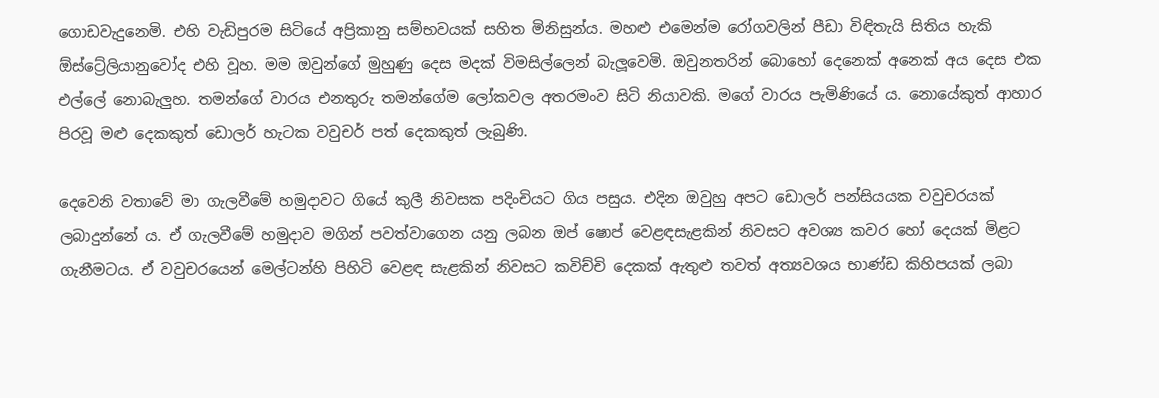ගොඩවැදුනෙමි. එහි වැඩිපුරම සිටියේ අප්‍රිකානු සම්භවයක් සහිත මිනිසුන්ය. මහළු එමෙන්ම රෝගවලින් පීඩා විඳිතැයි සිතිය හැකි ඕස්ට්‍රේලියානුවෝද එහි වූහ. මම ඔවුන්ගේ මුහුණු දෙස මදක් විමසිල්ලෙන් බැලූවෙමි. ඔවුනතරින් බොහෝ දෙනෙක් අනෙක් අය දෙස එක එල්ලේ නොබැලුහ. තමන්ගේ වාරය එනතුරු තමන්ගේම ලෝකවල අතරමංව සිටි නියාවකි. මගේ වාරය පැමිණියේ ය. නොයේකුත් ආහාර පිරවූ මළු දෙකකුත් ඩොලර් හැටක වවුචර් පත් දෙකකුත් ලැබුණි.

දෙවෙනි වතාවේ මා ගැලවීමේ හමුදාවට ගියේ කුලී නිවසක පදිංචියට ගිය පසුය. එදින ඔවුහු අපට ඩොලර් පන්සියයක වවුචරයක් ලබාදුන්නේ ය. ඒ ගැලවීමේ හමුදාව මගින් පවත්වාගෙන යනු ලබන ඔප් ෂොප් වෙළඳසැළකින් නිවසට අවශ්‍ය කවර හෝ දෙයක් මිළට ගැනීමටය. ඒ වවුචරයෙන් මෙල්ටන්හි පිහිටි වෙළඳ සැළකින් නිවසට කවිච්චි දෙකක් ඇතුළු තවත් අත්‍යවශය භාණ්ඩ කිහිපයක් ලබා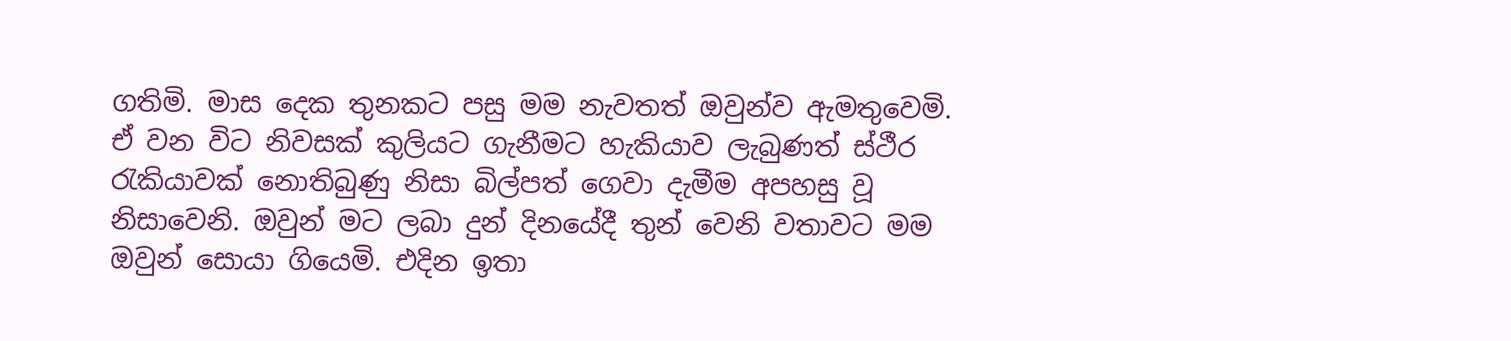ගතිමි. මාස දෙක තුනකට පසු මම නැවතත් ඔවුන්ව ඇමතුවෙමි. ඒ වන විට නිවසක් කුලියට ගැනීමට හැකියාව ලැබුණත් ස්ථීර රැකියාවක් නොතිබුණු නිසා බිල්පත් ගෙවා දැමීම අපහසු වූ නිසාවෙනි. ඔවුන් මට ලබා දුන් දිනයේදී තුන් වෙනි වතාවට මම ඔවුන් සොයා ගියෙමි. එදින ඉතා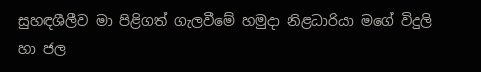සුහඳශීලීව මා පිළිගත් ගැලවීමේ හමුදා නිළධාරියා මගේ විදුලි හා ජල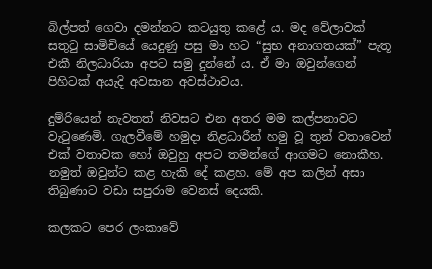බිල්පත් ගෙවා දමන්නට කටයුතු කළේ ය. මද වේලාවක් සතුටු සාමිචියේ යෙදුණු පසු මා හට “සුභ අනාගතයක්” පැතූ එකී නිලධාරියා අපට සමු දුන්නේ ය. ඒ මා ඔවුන්ගෙන් පිහිටක් අයැදි අවසාන අවස්ථාවය.

දුම්රියෙන් නැවතත් නිවසට එන අතර මම කල්පනාවට වැටුණෙමි. ගැලවීමේ හමුදා නිළධාරීන් හමු වූ තුන් වතාවෙන් එක් වතාවක හෝ ඔවුහු අපට තමන්ගේ ආගමට නොකීහ. නමුත් ඔවුන්ට කළ හැකි දේ කළහ. මේ අප කලින් අසා තිබුණාට වඩා සපුරාම වෙනස් දෙයකි.

කලකට පෙර ලංකාවේ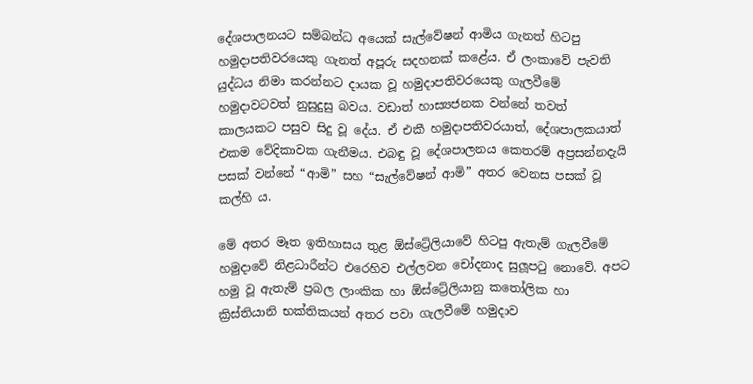දේශපාලනයට සම්බන්ධ අයෙක් සැල්වේෂන් ආමිය ගැනත් හිටපු හමුදාපතිවරයෙකු ගැනත් අපූරු සදහනක් කළේය. ඒ ලංකාවේ පැවති යුද්ධය නිමා කරන්නට දායක වූ හමුදාපතිවරයෙකු ගැලවීමේ හමුදාවටවත් නුසුදුසු බවය. වඩාත් හාස්‍යජනක වන්නේ තවත් කාලයකට පසුව සිදු වූ දේය. ඒ එකී හමුදාපතිවරයාත්, දේශපාලකයාත් එකම වේදිකාවක ගැනීමය. එබඳු වූ දේශපාලනය කෙතරම් අප්‍රසන්නදැයි පසක් වන්නේ “ආමි” සහ “සැල්වේෂන් ආමි” අතර වෙනස පසක් වූ කල්හි ය.

මේ අතර මෑත ඉතිහාසය තුළ ඕස්ට්‍රේලියාවේ හිටපු ඇතැම් ගැලවීමේ හමුදාවේ නිළධාරීන්ට එරෙහිව එල්ලවන චෝදනාද සුලූපටු නොවේ. අපට හමු වූ ඇතැම් ප්‍රබල ලාංකික හා ඕස්ට්‍රේලියානු කතෝලික හා ක්‍රිස්තියානි භක්තිකයන් අතර පවා ගැලවීමේ හමුදාව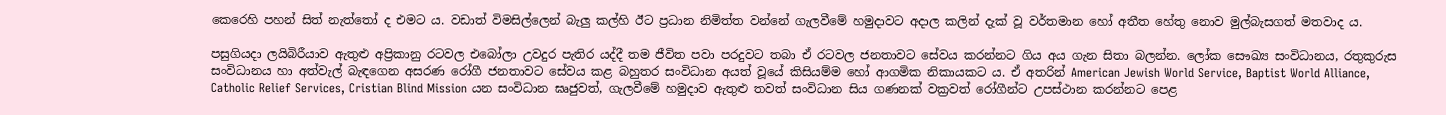කෙරෙහි පහන් සිත් නැත්තෝ ද එමට ය. වඩාත් විමසිල්ලෙන් බැලු කල්හි ඊට ප්‍රධාන නිමිත්ත වන්නේ ගැලවීමේ හමුදාවට අදාල කලින් දැක් වූ වර්තමාන හෝ අතීත හේතු නොව මුල්බැසගත් මතවාද ය.

පසුගියදා ලයිබිරීයාව ඇතුළු අප්‍රිකානු රටවල එබෝලා උවදුර පැතිර යද්දී තම ජීවිත පවා පරදුවට තබා ඒ රටවල ජනතාවට සේවය කරන්නට ගිය අය ගැන සිතා බලන්න. ලෝක සෞඛ්‍ය සංවිධානය, රතුකුරුස සංවිධානය හා අත්වැල් බැඳගෙන අසරණ රෝගී ජනතාවට සේවය කළ බහුතර සංවිධාන අයත් වූයේ කිසියම්ම හෝ ආගමික නිකායකට ය. ඒ අතරින් American Jewish World Service, Baptist World Alliance, Catholic Relief Services, Cristian Blind Mission යන සංවිධාන ඝෘජුවත්, ගැලවීමේ හමුදාව ඇතුළු තවත් සංවිධාන සිය ගණනක් වක්‍රවත් රෝගීන්ට උපස්ථාන කරන්නට පෙළ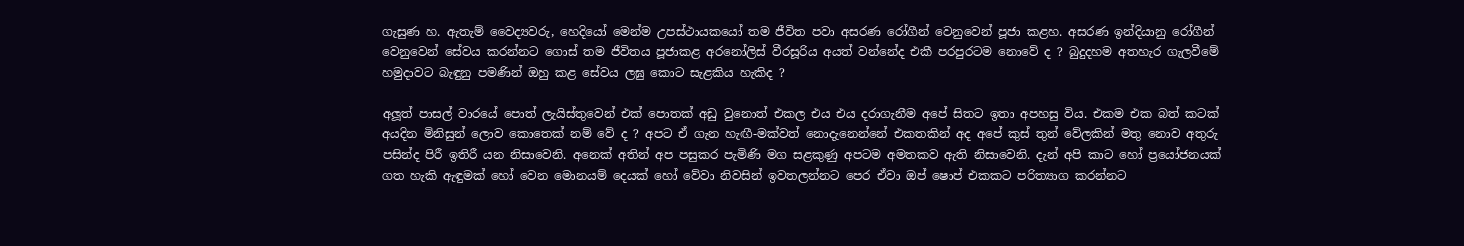ගැසුණ හ. ඇතැම් වෛද්‍යවරු, හෙදියෝ මෙන්ම උපස්ථායකයෝ තම ජීවිත පවා අසරණ රෝගීන් වෙනුවෙන් පූජා කළහ. අසරණ ඉන්දියානු රෝගීන් වෙනුවෙන් සේවය කරන්නට ගොස් තම ජීවිතය පූජාකළ අරනෝලිස් වීරසූරිය අයත් වන්නේද එකී පරපුරටම නොවේ ද ? බුදුදහම අතහැර ගැලවීමේ හමුදාවට බැඳුනු පමණින් ඔහු කළ සේවය ලඝු කොට සැළකිය හැකිද ?

අලූත් පාසල් වාරයේ පොත් ලැයිස්තුවෙන් එක් පොතක් අඩු වුනොත් එකල එය එය දරාගැනීම අපේ සිතට ඉතා අපහසු විය. එකම එක බත් කටක් අයදින මිනිසුන් ලොව කොතෙක් නම් වේ ද ? අපට ඒ ගැන හැඟී-මක්වත් නොදැනෙන්නේ එකතකින් අද අපේ කුස් තුන් වේලකින් මතු නොව අතුරු පසින්ද පිරී ඉතිරී යන නිසාවෙනි. අනෙක් අතින් අප පසුකර පැමිණි මග සළකුණු අපටම අමතකව ඇති නිසාවෙනි. දැන් අපි කාට හෝ ප්‍රයෝජනයක් ගත හැකි ඇඳුමක් හෝ වෙන මොනයම් දෙයක් හෝ වේවා නිවසින් ඉවතලන්නට පෙර ඒවා ඔප් ෂොප් එකකට පරිත්‍යාග කරන්නට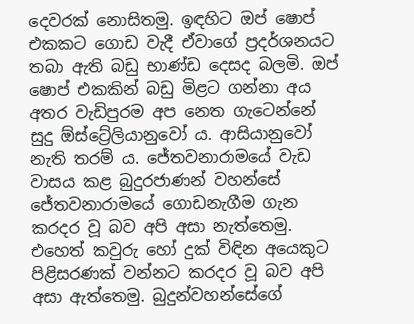දෙවරක් නොසිතමු. ඉඳහිට ඔප් ෂොප් එකකට ගොඩ වැදී ඒවාගේ ප්‍රදර්ශනයට තබා ඇති බඩු භාණ්ඩ දෙසද බලමි. ඔප් ෂොප් එකකින් බඩු මිළට ගන්නා අය අතර වැඩිපුරම අප නෙත ගැටෙන්නේ සුදු ඕස්ට්‍රේලියානුවෝ ය. ආසියානුවෝ නැති තරම් ය. ජේතවනාරාමයේ වැඩ වාසය කළ බුදුරජාණන් වහන්සේ ජේතවනාරාමයේ ගොඩනැගීම ගැන කරදර වූ බව අපි අසා නැත්තෙමු. එහෙත් කවුරු හෝ දුක් විඳින අයෙකුට පිළිසරණක් වන්නට කරදර වූ බව අපි අසා ඇත්තෙමු. බුදුන්වහන්සේගේ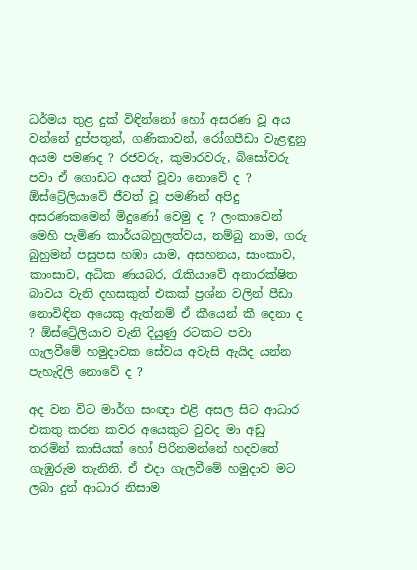ධර්මය තුළ දුක් විඳින්නෝ හෝ අසරණ වූ අය වන්නේ දුප්පතුන්, ගණිකාවන්, රෝගපීඩා වැළඳුනු අයම පමණද ? රජවරු, කුමාරවරු, බිසෝවරු පවා ඒ ගොඩට අයත් වූවා නොවේ ද ? ඕස්ට්‍රේලියාවේ ජීවත් වූ පමණින් අපිදු අසරණකමෙන් මිදුණෝ වෙමු ද ? ලංකාවෙන් මෙහි පැමිණ කාර්යබහුලත්වය, නම්බු නාම, ගරු බුහුමන් පසුපස හඹා යාම, අසහනය, සාංකාව, කාංසාව, අධික ණයබර, රැකියාවේ අනාරක්ෂිත බාවය වැනි දහසකුත් එකක් ප්‍රශ්න වලින් පීඩා නොවිඳින අයෙකු ඇත්නම් ඒ කීයෙන් කී දෙනා ද ? ඕස්ට්‍රේලියාව වැනි දියුණු රටකට පවා ගැලවීමේ හමුදාවක සේවය අවැසි ඇයිද යන්න පැහැදිලි නොවේ ද ?

අද වන විට මාර්ග සංඥා එළි අසල සිට ආධාර එකතු කරන කවර අයෙකුට වුවද මා අඩු තරමින් කාසියක් හෝ පිරිනමන්නේ හදවතේ ගැඹුරුම තැනිනි. ඒ එදා ගැලවීමේ හමුදාව මට ලබා දුන් ආධාර නිසාම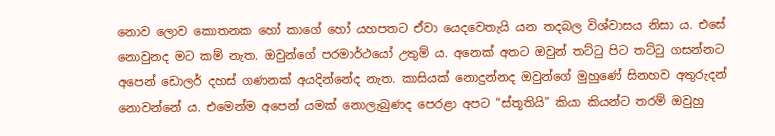නොව ලොව කොතනක හෝ කාගේ හෝ යහපතට ඒවා යෙදවෙතැයි යන තදබල විශ්වාසය නිසා ය. එසේ නොවුනද මට කම් නැත. ඔවුන්ගේ පරමාර්ථයෝ උතුම් ය. අනෙක් අතට ඔවුන් තට්ටු පිට තට්ටු ගසන්නට අපෙන් ඩොලර් දහස් ගණනක් අයදින්නේද නැත. කාසියක් නොදුන්නද ඔවුන්ගේ මුහුණේ සිනහව අතුරුදන් නොවන්නේ ය. එමෙන්ම අපෙන් යමක් නොලැබුණද පෙරළා අපට “ස්තූතියි” කියා කියන්ට තරම් ඔවුහු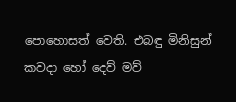පොහොසත් වෙති. එබඳු මිනිසුන් කවදා හෝ දෙව් මව්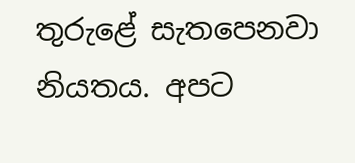තුරුළේ සැතපෙනවා නියතය. අපට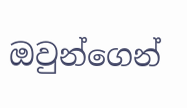ඔවුන්ගෙන්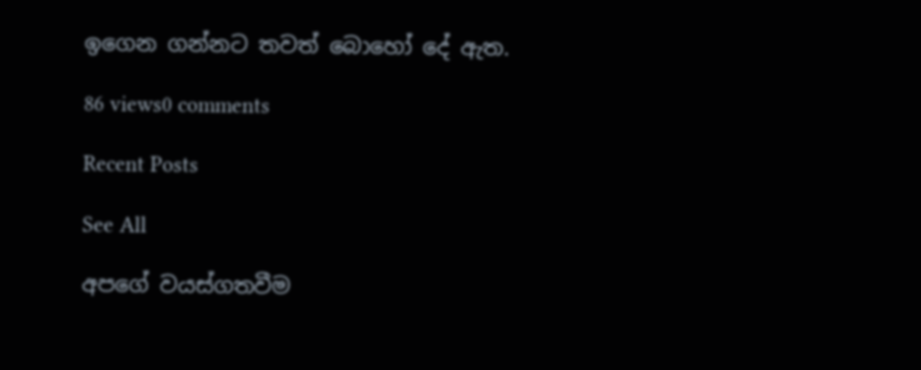ඉගෙන ගන්නට තවත් බොහෝ දේ ඇත.

86 views0 comments

Recent Posts

See All

අපගේ වයස්ගතවීම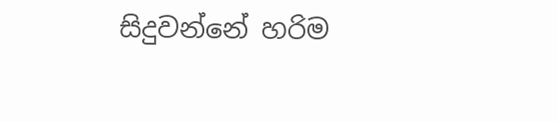සිදුවන්නේ හරිම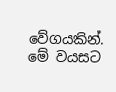වේගයකින්. මේ වයසට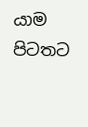යාම පිටතට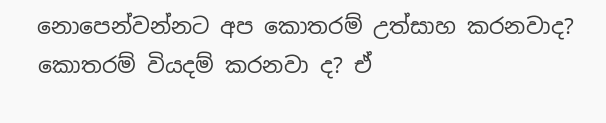නොපෙන්වන්නට අප කොතරම් උත්සාහ කරනවාද? කොතරම් වියදම් කරනවා ද? ඒ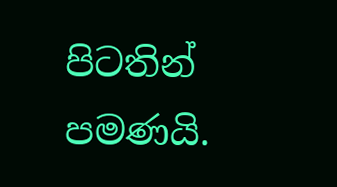පිටතින් පමණයි.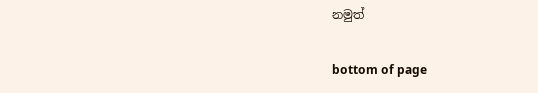නමුත්

bottom of page